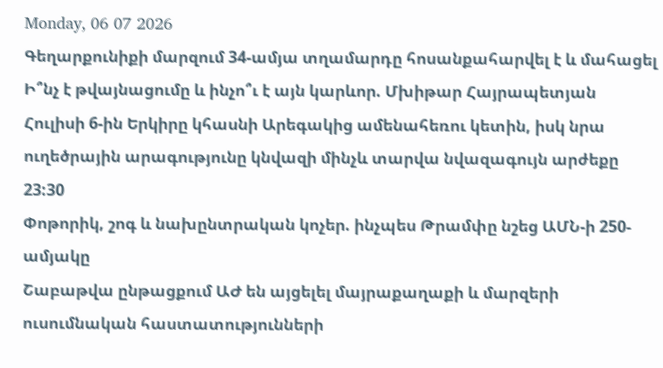Monday, 06 07 2026
Գեղարքունիքի մարզում 34-ամյա տղամարդը հոսանքահարվել է և մահացել
Ի՞նչ է թվայնացումը և ինչո՞ւ է այն կարևոր. Մխիթար Հայրապետյան
Հուլիսի 6-ին Երկիրը կհասնի Արեգակից ամենահեռու կետին, իսկ նրա ուղեծրային արագությունը կնվազի մինչև տարվա նվազագույն արժեքը
23:30
Փոթորիկ, շոգ և նախընտրական կոչեր. ինչպես Թրամփը նշեց ԱՄՆ-ի 250-ամյակը
Շաբաթվա ընթացքում ԱԺ են այցելել մայրաքաղաքի և մարզերի ուսումնական հաստատությունների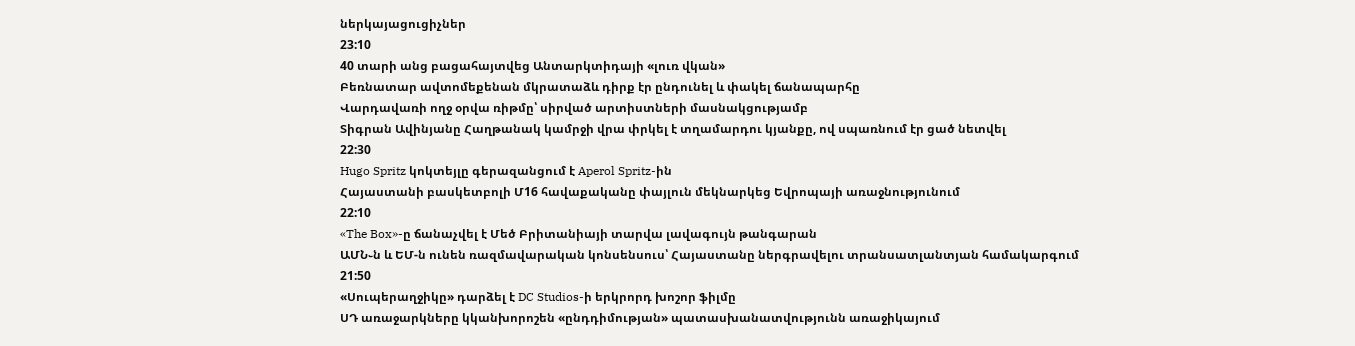ներկայացուցիչներ
23:10
40 տարի անց բացահայտվեց Անտարկտիդայի «լուռ վկան»
Բեռնատար ավտոմեքենան մկրատաձև դիրք էր ընդունել և փակել ճանապարհը
Վարդավառի ողջ օրվա ռիթմը՝ սիրված արտիստների մասնակցությամբ
Տիգրան Ավինյանը Հաղթանակ կամրջի վրա փրկել է տղամարդու կյանքը, ով սպառնում էր ցած նետվել
22:30
Hugo Spritz կոկտեյլը գերազանցում է Aperol Spritz-ին
Հայաստանի բասկետբոլի Մ16 հավաքականը փայլուն մեկնարկեց Եվրոպայի առաջնությունում
22:10
«The Box»-ը ճանաչվել է Մեծ Բրիտանիայի տարվա լավագույն թանգարան
ԱՄՆ֊ն և ԵՄ-ն ունեն ռազմավարական կոնսենսուս՝ Հայաստանը ներգրավելու տրանսատլանտյան համակարգում
21:50
«Սուպերաղջիկը» դարձել է DC Studios-ի երկրորդ խոշոր ֆիլմը
ՍԴ առաջարկները կկանխորոշեն «ընդդիմության» պատասխանատվությունն առաջիկայում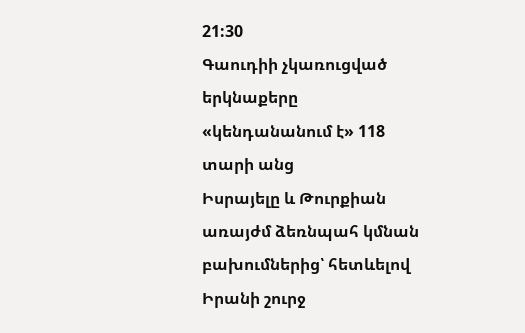21:30
Գաուդիի չկառուցված երկնաքերը «կենդանանում է» 118 տարի անց
Իսրայելը և Թուրքիան առայժմ ձեռնպահ կմնան բախումներից՝ հետևելով Իրանի շուրջ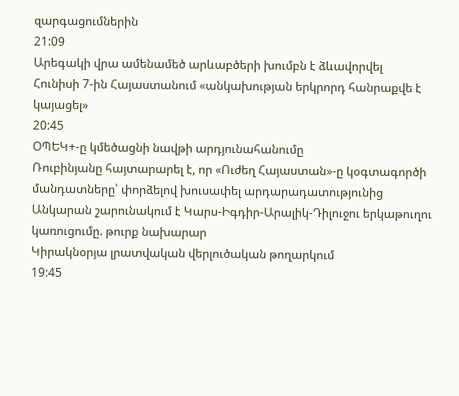զարգացումներին
21:09
Արեգակի վրա ամենամեծ արևաբծերի խումբն է ձևավորվել
Հունիսի 7-ին Հայաստանում «անկախության երկրորդ հանրաքվե է կայացել»
20:45
ՕՊԵԿ+-ը կմեծացնի նավթի արդյունահանումը
Ռուբինյանը հայտարարել է, որ «Ուժեղ Հայաստան»-ը կօգտագործի մանդատները՝ փորձելով խուսափել արդարադատությունից
Անկարան շարունակում է Կարս-Իգդիր-Արալիկ-Դիլուջու երկաթուղու կառուցումը. թուրք նախարար
Կիրակնօրյա լրատվական վերլուծական թողարկում
19:45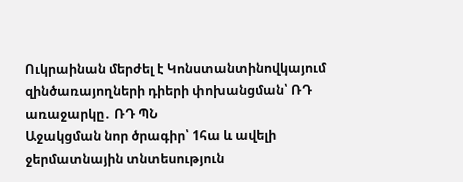Ուկրաինան մերժել է Կոնստանտինովկայում զինծառայողների դիերի փոխանցման՝ ՌԴ առաջարկը․ ՌԴ ՊՆ
Աջակցման նոր ծրագիր՝ 1հա և ավելի ջերմատնային տնտեսություն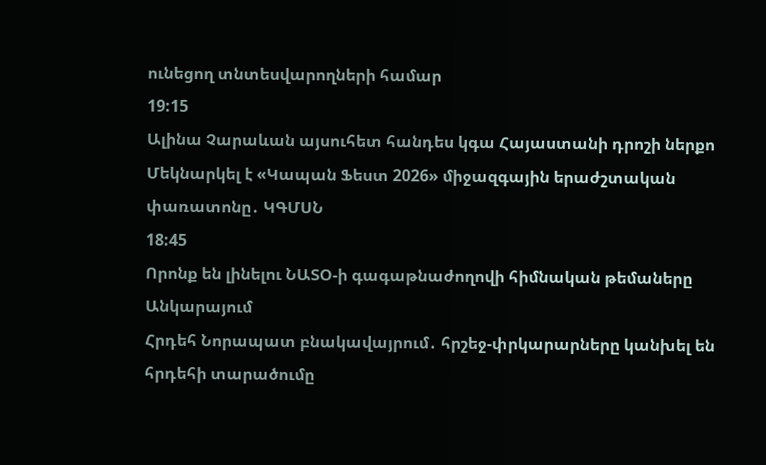ունեցող տնտեսվարողների համար
19:15
Ալինա Չարաևան այսուհետ հանդես կգա Հայաստանի դրոշի ներքո
Մեկնարկել է «Կապան Ֆեստ 2026» միջազգային երաժշտական փառատոնը․ ԿԳՄՍՆ
18:45
Որոնք են լինելու ՆԱՏՕ-ի գագաթնաժողովի հիմնական թեմաները Անկարայում
Հրդեհ Նորապատ բնակավայրում․ հրշեջ-փրկարարները կանխել են հրդեհի տարածումը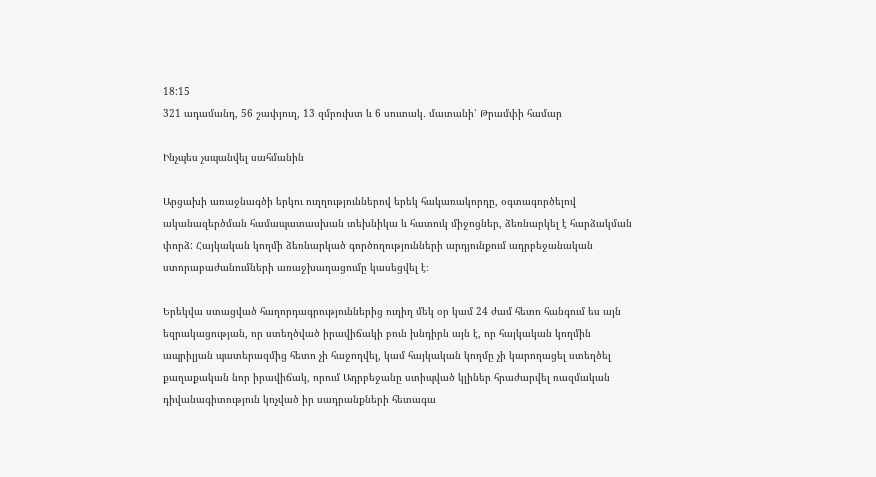18:15
321 ադամանդ, 56 շափյուղ, 13 զմրուխտ և 6 սուտակ․ մատանի՝ Թրամփի համար

Ինչպես չսպանվել սահմանին

Արցախի առաջնագծի երկու ուղղություններով երեկ հակառակորդը, օգտագործելով ականազերծման համապատասխան տեխնիկա և հատուկ միջոցներ, ձեռնարկել է հարձակման փորձ: Հայկական կողմի ձեռնարկած գործողությունների արդյունքում ադրբեջանական ստորաբաժանումների առաջխաղացումը կասեցվել է։

Երեկվա ստացված հաղորդագրություններից ուղիղ մեկ օր կամ 24 ժամ հետո հանգում ես այն եզրակացության, որ ստեղծված իրավիճակի բուն խնդիրն այն է, որ հայկական կողմին ապրիլյան պատերազմից հետո չի հաջողվել, կամ հայկական կողմը չի կարողացել ստեղծել քաղաքական նոր իրավիճակ, որում Ադրբեջանը ստիպված կլիներ հրաժարվել ռազմական դիվանագիտություն կոչված իր սադրանքների հետագա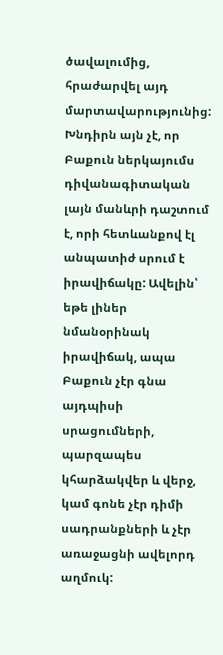ծավալումից, հրաժարվել այդ մարտավարությունից: Խնդիրն այն չէ, որ Բաքուն ներկայումս դիվանագիտական լայն մանևրի դաշտում է, որի հետևանքով էլ անպատիժ սրում է իրավիճակը: Ավելին՝ եթե լիներ նմանօրինակ իրավիճակ, ապա Բաքուն չէր գնա այդպիսի սրացումների, պարզապես կհարձակվեր և վերջ, կամ գոնե չէր դիմի սադրանքների և չէր առաջացնի ավելորդ աղմուկ: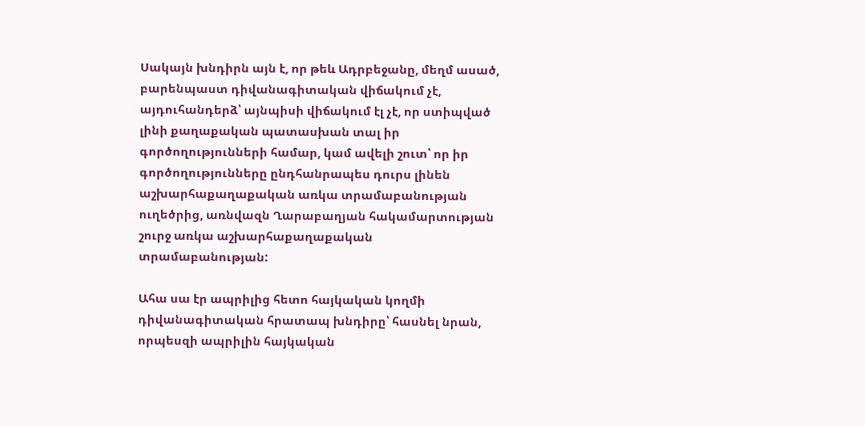Սակայն խնդիրն այն է, որ թեև Ադրբեջանը, մեղմ ասած, բարենպաստ դիվանագիտական վիճակում չէ, այդուհանդերձ՝ այնպիսի վիճակում էլ չէ, որ ստիպված լինի քաղաքական պատասխան տալ իր գործողությունների համար, կամ ավելի շուտ՝ որ իր գործողությունները ընդհանրապես դուրս լինեն աշխարհաքաղաքական առկա տրամաբանության ուղեծրից, առնվազն Ղարաբաղյան հակամարտության շուրջ առկա աշխարհաքաղաքական տրամաբանության:

Ահա սա էր ապրիլից հետո հայկական կողմի դիվանագիտական հրատապ խնդիրը՝ հասնել նրան, որպեսզի ապրիլին հայկական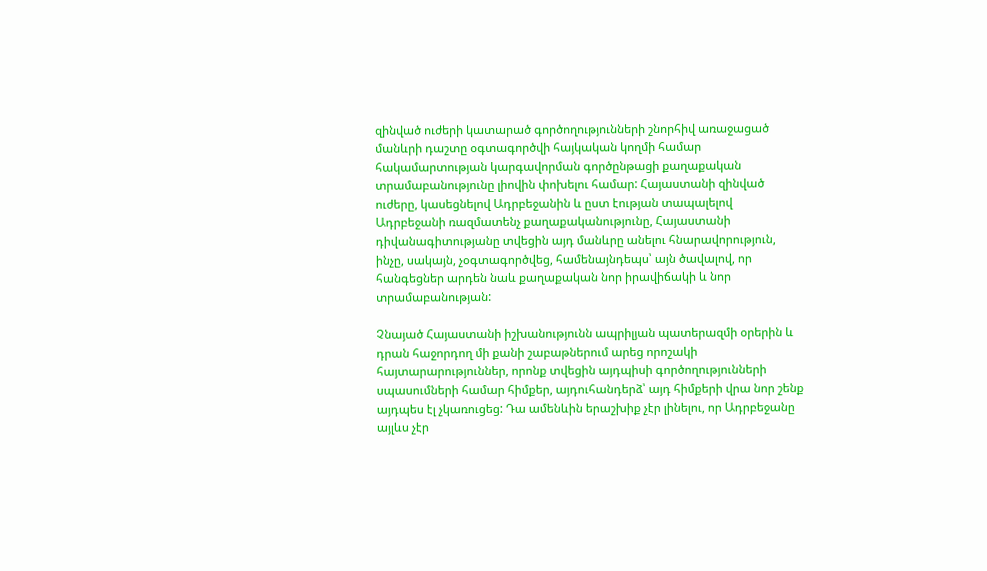զինված ուժերի կատարած գործողությունների շնորհիվ առաջացած մանևրի դաշտը օգտագործվի հայկական կողմի համար հակամարտության կարգավորման գործընթացի քաղաքական տրամաբանությունը լիովին փոխելու համար: Հայաստանի զինված ուժերը, կասեցնելով Ադրբեջանին և ըստ էության տապալելով Ադրբեջանի ռազմատենչ քաղաքականությունը, Հայաստանի դիվանագիտությանը տվեցին այդ մանևրը անելու հնարավորություն, ինչը, սակայն, չօգտագործվեց, համենայնդեպս՝ այն ծավալով, որ հանգեցներ արդեն նաև քաղաքական նոր իրավիճակի և նոր տրամաբանության:

Չնայած Հայաստանի իշխանությունն ապրիլյան պատերազմի օրերին և դրան հաջորդող մի քանի շաբաթներում արեց որոշակի հայտարարություններ, որոնք տվեցին այդպիսի գործողությունների սպասումների համար հիմքեր, այդուհանդերձ՝ այդ հիմքերի վրա նոր շենք այդպես էլ չկառուցեց: Դա ամենևին երաշխիք չէր լինելու, որ Ադրբեջանը այլևս չէր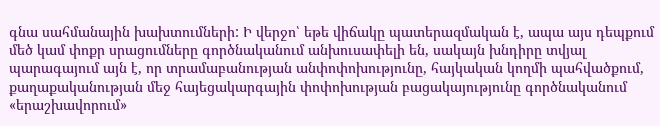գնա սահմանային խախտումների: Ի վերջո՝ եթե վիճակը պատերազմական է, ապա այս դեպքում մեծ կամ փոքր սրացումները գործնականում անխուսափելի են, սակայն խնդիրը տվյալ պարագայում այն է, որ տրամաբանության անփոփոխությունը, հայկական կողմի պահվածքում, քաղաքականության մեջ հայեցակարգային փոփոխության բացակայությունը գործնականում «երաշխավորում»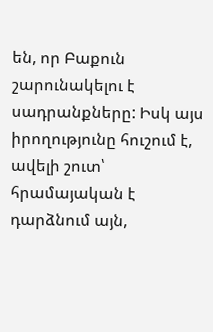են, որ Բաքուն շարունակելու է սադրանքները: Իսկ այս իրողությունը հուշում է, ավելի շուտ՝ հրամայական է դարձնում այն,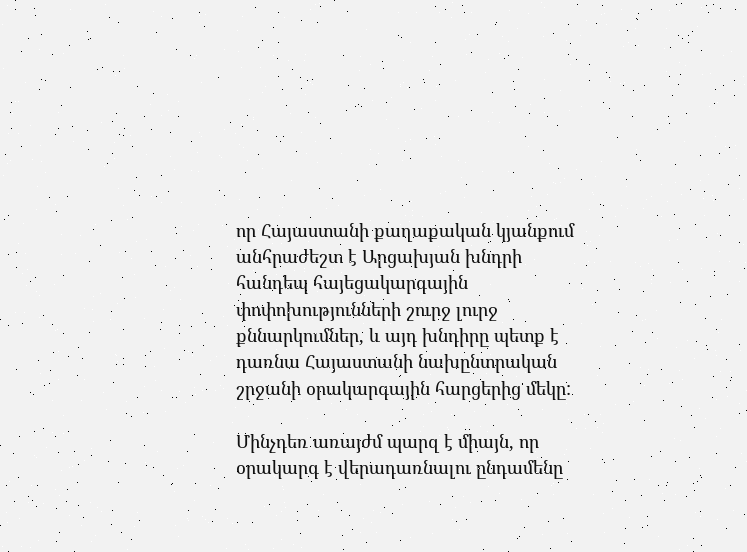որ Հայաստանի քաղաքական կյանքում անհրաժեշտ է Արցախյան խնդրի հանդեպ հայեցակարգային փոփոխությունների շուրջ լուրջ քննարկումներ, և այդ խնդիրը պետք է դառնա Հայաստանի նախընտրական շրջանի օրակարգային հարցերից մեկը:

Մինչդեռ առայժմ պարզ է միայն, որ օրակարգ է վերադառնալու ընդամենը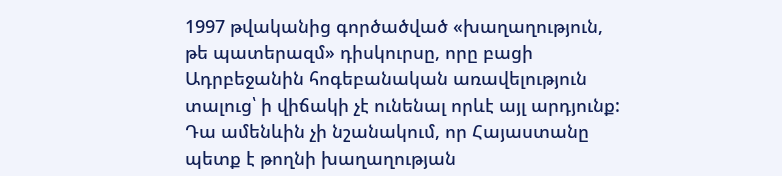1997 թվականից գործածված «խաղաղություն, թե պատերազմ» դիսկուրսը, որը բացի Ադրբեջանին հոգեբանական առավելություն տալուց՝ ի վիճակի չէ ունենալ որևէ այլ արդյունք: Դա ամենևին չի նշանակում, որ Հայաստանը պետք է թողնի խաղաղության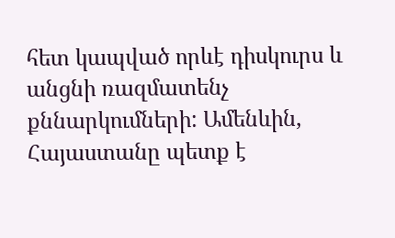հետ կապված որևէ դիսկուրս և անցնի ռազմատենչ քննարկումների: Ամենևին, Հայաստանը պետք է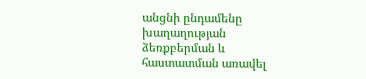անցնի ընդամենը խաղաղության ձեռքբերման և հաստատման առավել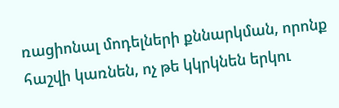ռացիոնալ մոդելների քննարկման, որոնք հաշվի կառնեն, ոչ թե կկրկնեն երկու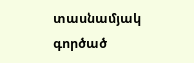տասնամյակ գործած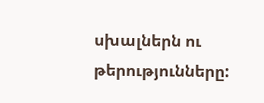սխալներն ու թերությունները: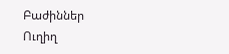Բաժիններ
Ուղիղ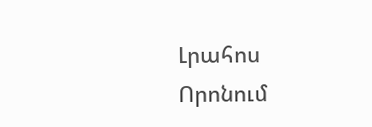Լրահոս
Որոնում